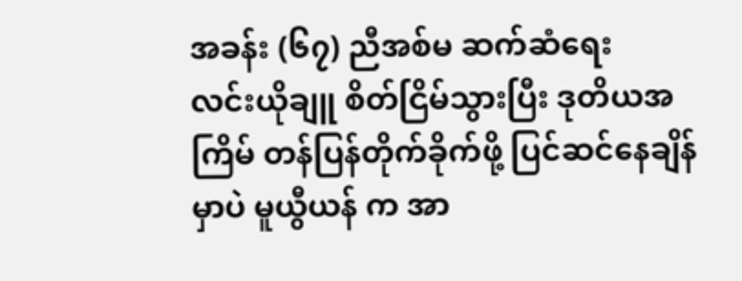အခန်း (၆၇) ညီအစ်မ ဆက်ဆံရေး
လင်းယိုချူ စိတ်ငြိမ်သွားပြီး ဒုတိယအကြိမ် တန်ပြန်တိုက်ခိုက်ဖို့ ပြင်ဆင်နေချိန်မှာပဲ မူယွီယန် က အာ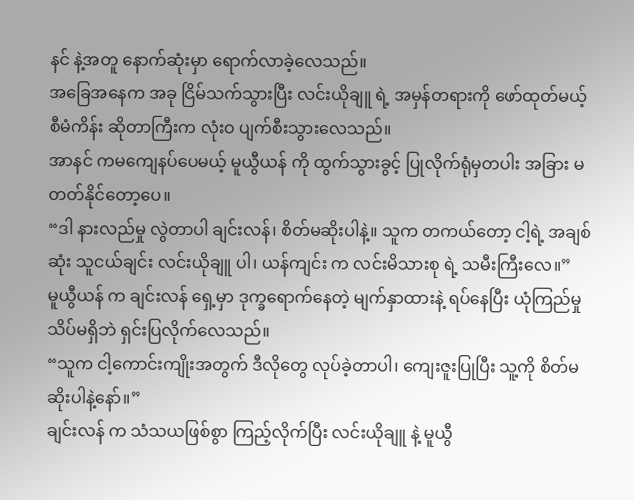နင် နဲ့အတူ နောက်ဆုံးမှာ ရောက်လာခဲ့လေသည်။
အခြေအနေက အခု ငြိမ်သက်သွားပြီး လင်းယိုချူ ရဲ့ အမှန်တရားကို ဖော်ထုတ်မယ့် စီမံကိန်း ဆိုတာကြီးက လုံးဝ ပျက်စီးသွားလေသည်။
အာနင် ကမကျေနပ်ပေမယ့် မူယွီယန် ကို ထွက်သွားခွင့် ပြုလိုက်ရုံမှတပါး အခြား မတတ်နိုင်တော့ပေ။
“ဒါ နားလည်မှု လွဲတာပါ ချင်းလန်၊ စိတ်မဆိုးပါနဲ့။ သူက တကယ်တော့ ငါ့ရဲ့ အချစ်ဆုံး သူငယ်ချင်း လင်းယိုချူ ပါ၊ ယန်ကျင်း က လင်းမိသားစု ရဲ့ သမီးကြီးလေ။”
မူယွီယန် က ချင်းလန် ရှေ့မှာ ဒုက္ခရောက်နေတဲ့ မျက်နှာထားနဲ့ ရပ်နေပြီး ယုံကြည်မှု သိပ်မရှိဘဲ ရှင်းပြလိုက်လေသည်။
“သူက ငါ့ကောင်းကျိုးအတွက် ဒီလိုတွေ လုပ်ခဲ့တာပါ၊ ကျေးဇူးပြုပြီး သူ့ကို စိတ်မဆိုးပါနဲ့နော်။”
ချင်းလန် က သံသယဖြစ်စွာ ကြည့်လိုက်ပြီး လင်းယိုချူ နဲ့ မူယွီ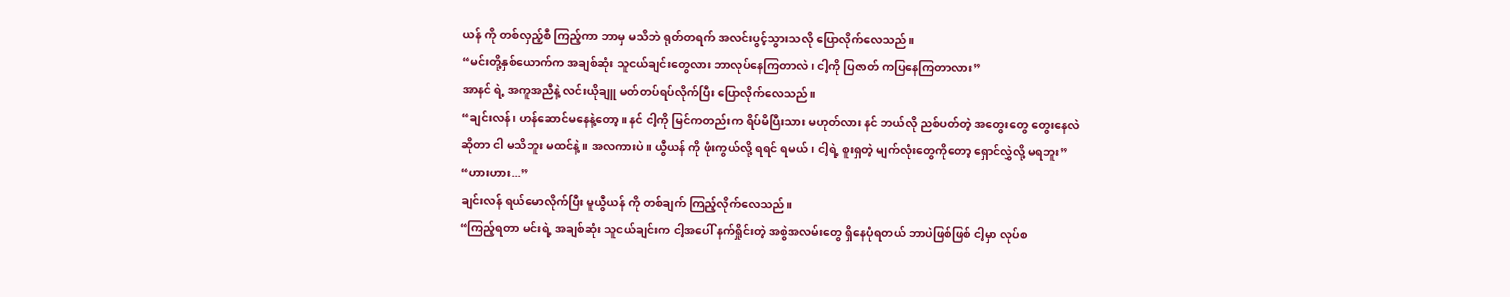ယန် ကို တစ်လှည့်စီ ကြည့်ကာ ဘာမှ မသိဘဲ ရုတ်တရက် အလင်းပွင့်သွားသလို ပြောလိုက်လေသည်။
“မင်းတို့နှစ်ယောက်က အချစ်ဆုံး သူငယ်ချင်းတွေလား ဘာလုပ်နေကြတာလဲ၊ ငါ့ကို ပြဇာတ် ကပြနေကြတာလား”
အာနင် ရဲ့ အကူအညီနဲ့ လင်းယိုချူ မတ်တပ်ရပ်လိုက်ပြီး ပြောလိုက်လေသည်။
“ချင်းလန်၊ ဟန်ဆောင်မနေနဲ့တော့။ နင် ငါ့ကို မြင်ကတည်းက ရိပ်မိပြီးသား မဟုတ်လား နင် ဘယ်လို ညစ်ပတ်တဲ့ အတွေးတွေ တွေးနေလဲ ဆိုတာ ငါ မသိဘူး မထင်နဲ့။ အလကားပဲ။ ယွီယန် ကို ဖုံးကွယ်လို့ ရရင် ရမယ်၊ ငါ့ရဲ့ စူးရှတဲ့ မျက်လုံးတွေကိုတော့ ရှောင်လွှဲလို့ မရဘူး”
“ဟားဟား...”
ချင်းလန် ရယ်မောလိုက်ပြီး မူယွီယန် ကို တစ်ချက် ကြည့်လိုက်လေသည်။
“ကြည့်ရတာ မင်းရဲ့ အချစ်ဆုံး သူငယ်ချင်းက ငါ့အပေါ် နက်ရှိုင်းတဲ့ အစွဲအလမ်းတွေ ရှိနေပုံရတယ် ဘာပဲဖြစ်ဖြစ် ငါ့မှာ လုပ်စ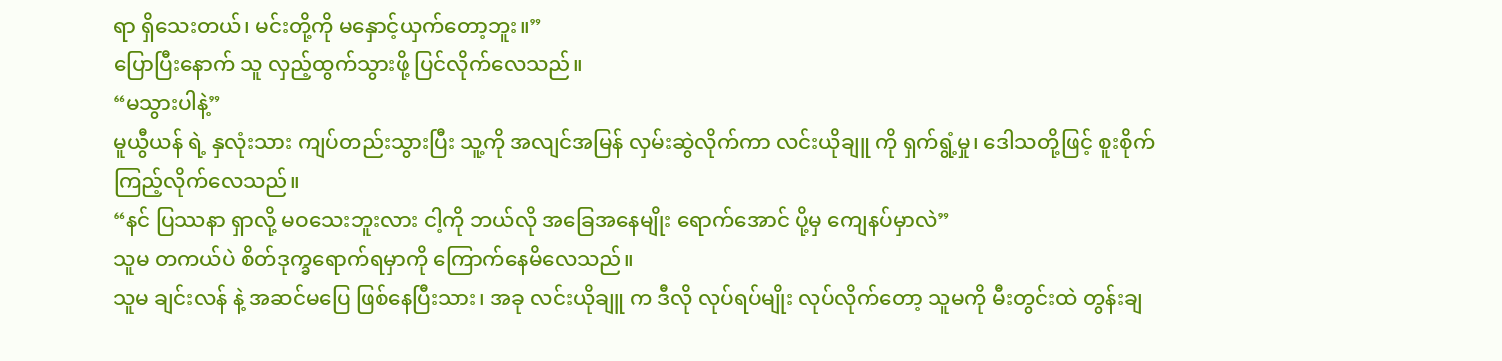ရာ ရှိသေးတယ်၊ မင်းတို့ကို မနှောင့်ယှက်တော့ဘူး။”
ပြောပြီးနောက် သူ လှည့်ထွက်သွားဖို့ ပြင်လိုက်လေသည်။
“မသွားပါနဲ့”
မူယွီယန် ရဲ့ နှလုံးသား ကျပ်တည်းသွားပြီး သူ့ကို အလျင်အမြန် လှမ်းဆွဲလိုက်ကာ လင်းယိုချူ ကို ရှက်ရွံ့မှု၊ ဒေါသတို့ဖြင့် စူးစိုက်ကြည့်လိုက်လေသည်။
“နင် ပြဿနာ ရှာလို့ မဝသေးဘူးလား ငါ့ကို ဘယ်လို အခြေအနေမျိုး ရောက်အောင် ပို့မှ ကျေနပ်မှာလဲ”
သူမ တကယ်ပဲ စိတ်ဒုက္ခရောက်ရမှာကို ကြောက်နေမိလေသည်။
သူမ ချင်းလန် နဲ့ အဆင်မပြေ ဖြစ်နေပြီးသား၊ အခု လင်းယိုချူ က ဒီလို လုပ်ရပ်မျိုး လုပ်လိုက်တော့ သူမကို မီးတွင်းထဲ တွန်းချ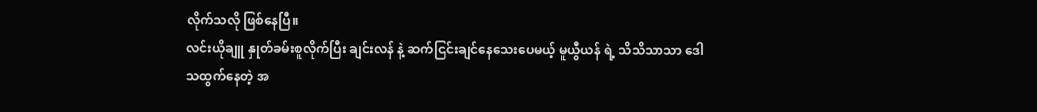လိုက်သလို ဖြစ်နေပြီ။
လင်းယိုချူ နှုတ်ခမ်းစူလိုက်ပြီး ချင်းလန် နဲ့ ဆက်ငြင်းချင်နေသေးပေမယ့် မူယွီယန် ရဲ့ သိသိသာသာ ဒေါသထွက်နေတဲ့ အ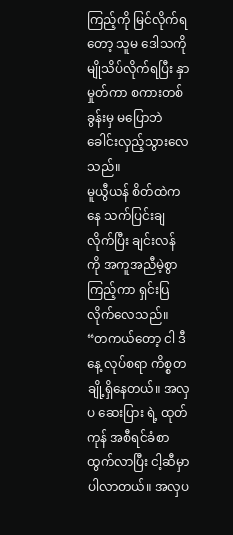ကြည့်ကို မြင်လိုက်ရတော့ သူမ ဒေါသကို မျိုသိပ်လိုက်ရပြီး နှာမှုတ်ကာ စကားတစ်ခွန်းမှ မပြောဘဲ ခေါင်းလှည့်သွားလေသည်။
မူယွီယန် စိတ်ထဲကနေ သက်ပြင်းချလိုက်ပြီး ချင်းလန် ကို အကူအညီမဲ့စွာ ကြည့်ကာ ရှင်းပြလိုက်လေသည်။
“တကယ်တော့ ငါ ဒီနေ့ လုပ်စရာ ကိစ္စတချို့ရှိနေတယ်။ အလှပ ဆေးပြား ရဲ့ ထုတ်ကုန် အစီရင်ခံစာ ထွက်လာပြီး ငါ့ဆီမှာ ပါလာတယ်။ အလှပ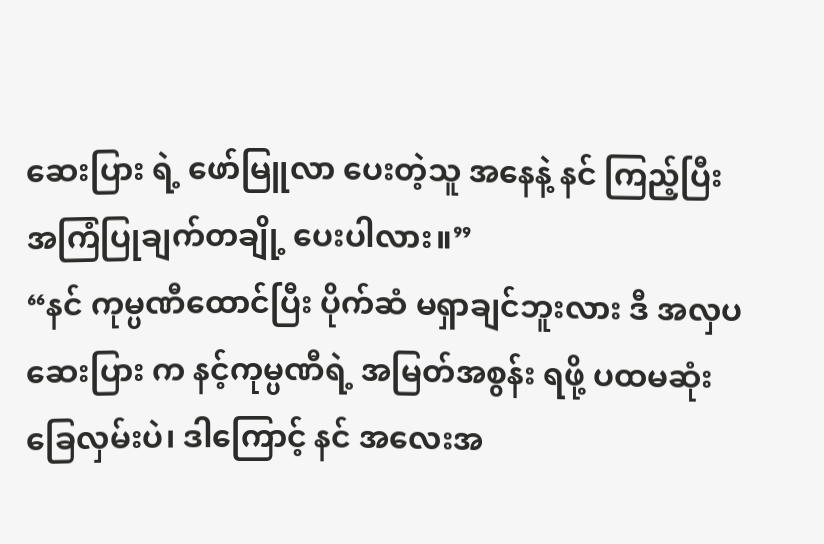ဆေးပြား ရဲ့ ဖော်မြူလာ ပေးတဲ့သူ အနေနဲ့ နင် ကြည့်ပြီး အကြံပြုချက်တချို့ ပေးပါလား။”
“နင် ကုမ္ပဏီထောင်ပြီး ပိုက်ဆံ မရှာချင်ဘူးလား ဒီ အလှပ ဆေးပြား က နင့်ကုမ္ပဏီရဲ့ အမြတ်အစွန်း ရဖို့ ပထမဆုံး ခြေလှမ်းပဲ၊ ဒါကြောင့် နင် အလေးအ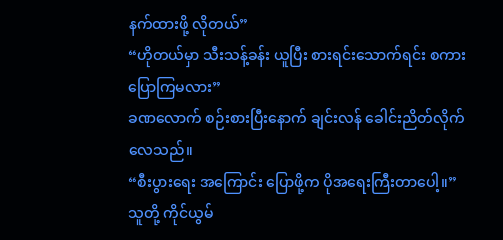နက်ထားဖို့ လိုတယ်”
“ဟိုတယ်မှာ သီးသန့်ခန်း ယူပြီး စားရင်းသောက်ရင်း စကားပြောကြမလား”
ခဏလောက် စဉ်းစားပြီးနောက် ချင်းလန် ခေါင်းညိတ်လိုက်လေသည်။
“စီးပွားရေး အကြောင်း ပြောဖို့က ပိုအရေးကြီးတာပေါ့။”
သူတို့ ကိုင်ယွမ်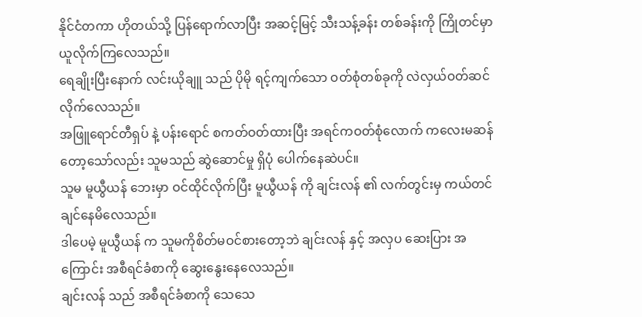နိုင်ငံတကာ ဟိုတယ်သို့ ပြန်ရောက်လာပြီး အဆင့်မြင့် သီးသန့်ခန်း တစ်ခန်းကို ကြိုတင်မှာယူလိုက်ကြလေသည်။
ရေချိုးပြီးနောက် လင်းယိုချူ သည် ပိုမို ရင့်ကျက်သော ဝတ်စုံတစ်ခုကို လဲလှယ်ဝတ်ဆင်လိုက်လေသည်။
အဖြူရောင်တီရှပ် နဲ့ ပန်းရောင် စကတ်ဝတ်ထားပြီး အရင်ကဝတ်စုံလောက် ကလေးမဆန်တော့သော်လည်း သူမသည် ဆွဲဆောင်မှု ရှိပုံ ပေါက်နေဆဲပင်။
သူမ မူယွီယန် ဘေးမှာ ဝင်ထိုင်လိုက်ပြီး မူယွီယန် ကို ချင်းလန် ၏ လက်တွင်းမှ ကယ်တင်ချင်နေမိလေသည်။
ဒါပေမဲ့ မူယွီယန် က သူမကိုစိတ်မဝင်စားတော့ဘဲ ချင်းလန် နှင့် အလှပ ဆေးပြား အကြောင်း အစီရင်ခံစာကို ဆွေးနွေးနေလေသည်။
ချင်းလန် သည် အစီရင်ခံစာကို သေသေ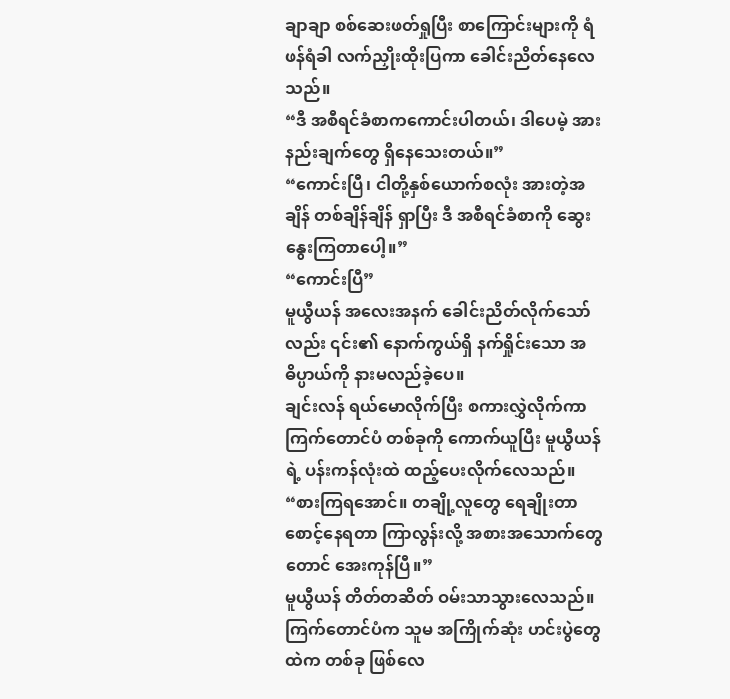ချာချာ စစ်ဆေးဖတ်ရှုပြီး စာကြောင်းများကို ရံဖန်ရံခါ လက်ညှိုးထိုးပြကာ ခေါင်းညိတ်နေလေသည်။
“ဒီ အစီရင်ခံစာကကောင်းပါတယ်၊ ဒါပေမဲ့ အားနည်းချက်တွေ ရှိနေသေးတယ်။”
“ကောင်းပြီ၊ ငါတို့နှစ်ယောက်စလုံး အားတဲ့အချိန် တစ်ချိန်ချိန် ရှာပြီး ဒီ အစီရင်ခံစာကို ဆွေးနွေးကြတာပေါ့။”
“ကောင်းပြီ”
မူယွီယန် အလေးအနက် ခေါင်းညိတ်လိုက်သော်လည်း ၎င်း၏ နောက်ကွယ်ရှိ နက်ရှိုင်းသော အဓိပ္ပာယ်ကို နားမလည်ခဲ့ပေ။
ချင်းလန် ရယ်မောလိုက်ပြီး စကားလွှဲလိုက်ကာကြက်တောင်ပံ တစ်ခုကို ကောက်ယူပြီး မူယွီယန် ရဲ့ ပန်းကန်လုံးထဲ ထည့်ပေးလိုက်လေသည်။
“စားကြရအောင်။ တချို့လူတွေ ရေချိုးတာ စောင့်နေရတာ ကြာလွန်းလို့ အစားအသောက်တွေတောင် အေးကုန်ပြီ။”
မူယွီယန် တိတ်တဆိတ် ဝမ်းသာသွားလေသည်။ကြက်တောင်ပံက သူမ အကြိုက်ဆုံး ဟင်းပွဲတွေထဲက တစ်ခု ဖြစ်လေ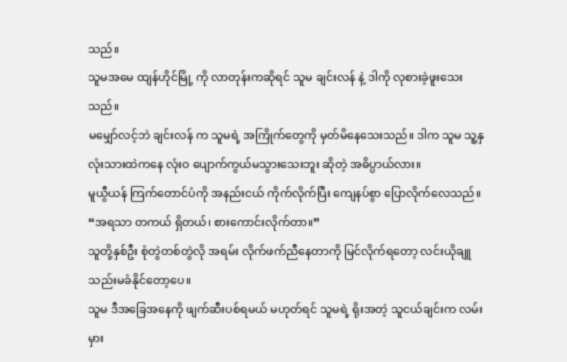သည်။
သူမအမေ ထျန်ဟိုင်မြို့ ကို လာတုန်းကဆိုရင် သူမ ချင်းလန် နဲ့ ဒါကို လုစားခဲ့ဖူးသေးသည်။
မမျှော်လင့်ဘဲ ချင်းလန် က သူမရဲ့ အကြိုက်တွေကို မှတ်မိနေသေးသည်။ ဒါက သူမ သူ့နှလုံးသားထဲကနေ လုံးဝ ပျောက်ကွယ်မသွားသေးဘူး ဆိုတဲ့ အဓိပ္ပာယ်လား။
မူယွီယန် ကြက်တောင်ပံကို အနည်းငယ် ကိုက်လိုက်ပြီး ကျေနပ်စွာ ပြောလိုက်လေသည်။
“အရသာ တကယ် ရှိတယ်၊ စားကောင်းလိုက်တာ။”
သူတို့နှစ်ဦး စုံတွဲတစ်တွဲလို အရမ်း လိုက်ဖက်ညီနေတာကို မြင်လိုက်ရတော့ လင်းယိုချူ သည်းမခံနိုင်တော့ပေ။
သူမ ဒီအခြေအနေကို ဖျက်ဆီးပစ်ရမယ် မဟုတ်ရင် သူမရဲ့ ရိုးအတဲ့ သူငယ်ချင်းက လမ်းမှား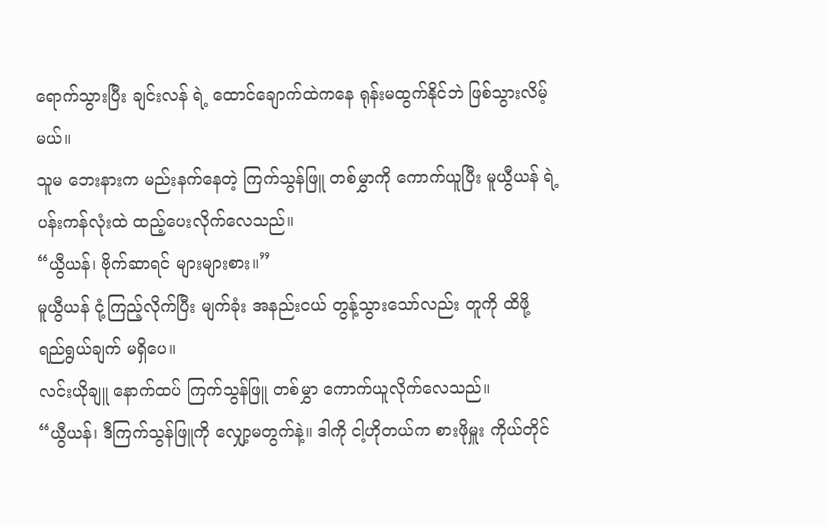ရောက်သွားပြီး ချင်းလန် ရဲ့ ထောင်ချောက်ထဲကနေ ရုန်းမထွက်နိုင်ဘဲ ဖြစ်သွားလိမ့်မယ်။
သူမ ဘေးနားက မည်းနက်နေတဲ့ ကြက်သွန်ဖြူ တစ်မွှာကို ကောက်ယူပြီး မူယွီယန် ရဲ့ ပန်းကန်လုံးထဲ ထည့်ပေးလိုက်လေသည်။
“ယွီယန်၊ ဗိုက်ဆာရင် များများစား။”
မူယွီယန် ငုံ့ကြည့်လိုက်ပြီး မျက်ခုံး အနည်းငယ် တွန့်သွားသော်လည်း တူကို ထိဖို့ ရည်ရွယ်ချက် မရှိပေ။
လင်းယိုချူ နောက်ထပ် ကြက်သွန်ဖြူ တစ်မွှာ ကောက်ယူလိုက်လေသည်။
“ယွီယန်၊ ဒီကြက်သွန်ဖြူကို လျှော့မတွက်နဲ့။ ဒါကို ငါ့ဟိုတယ်က စားဖိုမှူး ကိုယ်တိုင်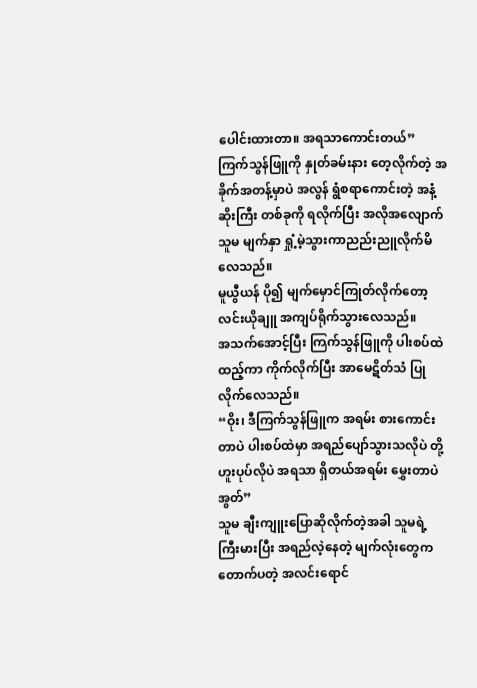ပေါင်းထားတာ။ အရသာကောင်းတယ်”
ကြက်သွန်ဖြူကို နှုတ်ခမ်းနား တေ့လိုက်တဲ့ အခိုက်အတန့်မှာပဲ အလွန် ရွံစရာကောင်းတဲ့ အနံ့ဆိုးကြီး တစ်ခုကို ရလိုက်ပြီး အလိုအလျောက် သူမ မျက်နှာ ရှုံ့မဲ့သွားကာညည်းညူလိုက်မိလေသည်။
မူယွီယန် ပို၍ မျက်မှောင်ကြုတ်လိုက်တော့
လင်းယိုချူ အကျပ်ရိုက်သွားလေသည်။
အသက်အောင့်ပြီး ကြက်သွန်ဖြူကို ပါးစပ်ထဲ ထည့်ကာ ကိုက်လိုက်ပြီး အာမေဋိတ်သံ ပြုလိုက်လေသည်။
“ဝိုး၊ ဒီကြက်သွန်ဖြူက အရမ်း စားကောင်းတာပဲ ပါးစပ်ထဲမှာ အရည်ပျော်သွားသလိုပဲ တို့ဟူးပုပ်လိုပဲ အရသာ ရှိတယ်အရမ်း မွှေးတာပဲ အွတ်”
သူမ ချီးကျူးပြောဆိုလိုက်တဲ့အခါ သူမရဲ့ ကြီးမားပြီး အရည်လဲ့နေတဲ့ မျက်လုံးတွေက တောက်ပတဲ့ အလင်းရောင်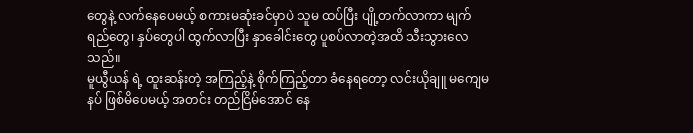တွေနဲ့ လက်နေပေမယ့် စကားမဆုံးခင်မှာပဲ သူမ ထပ်ပြီး ပျို့တက်လာကာ မျက်ရည်တွေ၊ နှပ်တွေပါ ထွက်လာပြီး နှာခေါင်းတွေ ပူစပ်လာတဲ့အထိ သီးသွားလေသည်။
မူယွီယန် ရဲ့ ထူးဆန်းတဲ့ အကြည့်နဲ့ စိုက်ကြည့်တာ ခံနေရတော့ လင်းယိုချူ မကျေမနပ် ဖြစ်မိပေမယ့် အတင်း တည်ငြိမ်အောင် နေ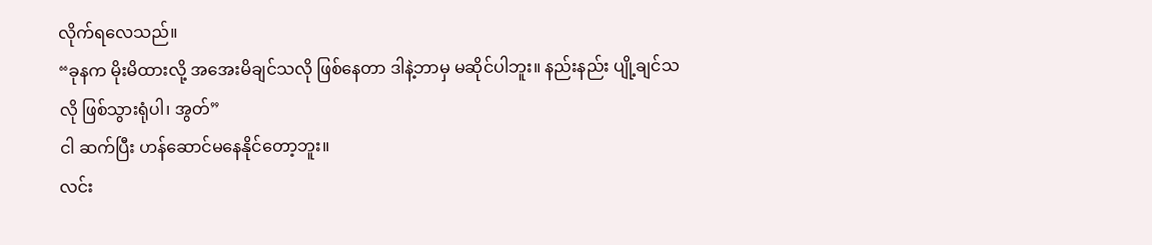လိုက်ရလေသည်။
“ခုနက မိုးမိထားလို့ အအေးမိချင်သလို ဖြစ်နေတာ ဒါနဲ့ဘာမှ မဆိုင်ပါဘူး။ နည်းနည်း ပျို့ချင်သလို ဖြစ်သွားရုံပါ၊ အွတ်”
ငါ ဆက်ပြီး ဟန်ဆောင်မနေနိုင်တော့ဘူး။
လင်း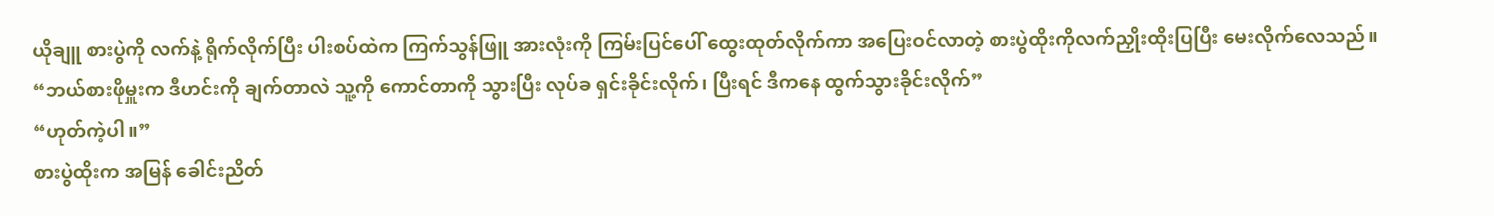ယိုချူ စားပွဲကို လက်နဲ့ ရိုက်လိုက်ပြီး ပါးစပ်ထဲက ကြက်သွန်ဖြူ အားလုံးကို ကြမ်းပြင်ပေါ် ထွေးထုတ်လိုက်ကာ အပြေးဝင်လာတဲ့ စားပွဲထိုးကိုလက်ညှိုးထိုးပြပြီး မေးလိုက်လေသည်။
“ဘယ်စားဖိုမှူးက ဒီဟင်းကို ချက်တာလဲ သူ့ကို ကောင်တာကို သွားပြီး လုပ်ခ ရှင်းခိုင်းလိုက်၊ ပြီးရင် ဒီကနေ ထွက်သွားခိုင်းလိုက်”
“ဟုတ်ကဲ့ပါ။”
စားပွဲထိုးက အမြန် ခေါင်းညိတ်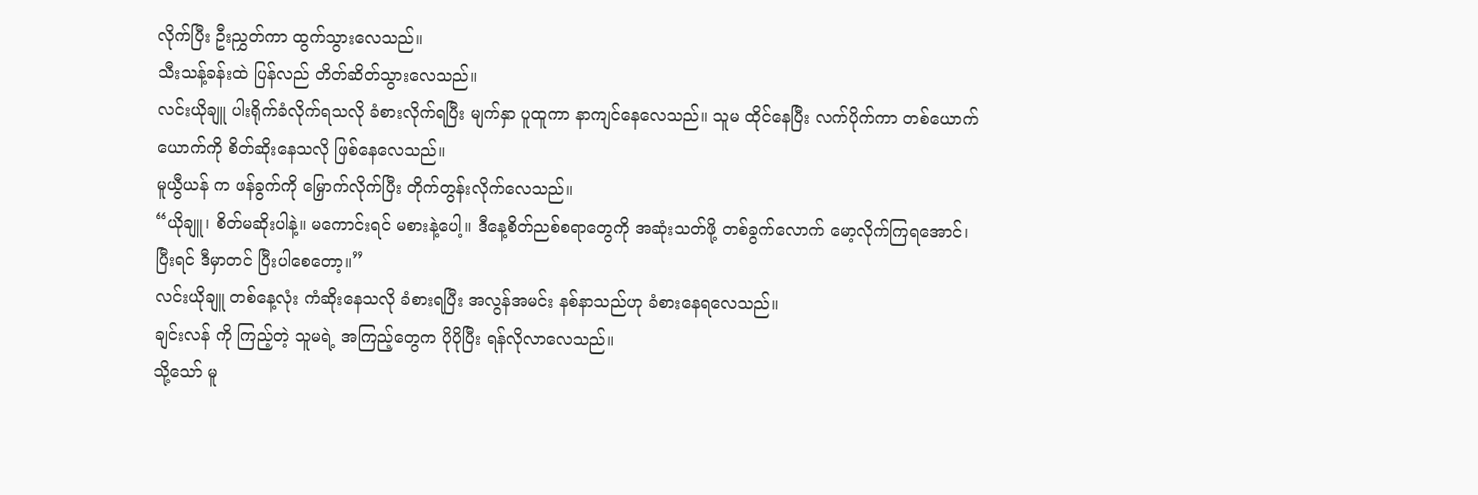လိုက်ပြီး ဦးညွှတ်ကာ ထွက်သွားလေသည်။
သီးသန့်ခန်းထဲ ပြန်လည် တိတ်ဆိတ်သွားလေသည်။
လင်းယိုချူ ပါးရိုက်ခံလိုက်ရသလို ခံစားလိုက်ရပြီး မျက်နှာ ပူထူကာ နာကျင်နေလေသည်။ သူမ ထိုင်နေပြီး လက်ပိုက်ကာ တစ်ယောက်ယောက်ကို စိတ်ဆိုးနေသလို ဖြစ်နေလေသည်။
မူယွီယန် က ဖန်ခွက်ကို မြှောက်လိုက်ပြီး တိုက်တွန်းလိုက်လေသည်။
“ယိုချူ၊ စိတ်မဆိုးပါနဲ့။ မကောင်းရင် မစားနဲ့ပေါ့။ ဒီနေ့စိတ်ညစ်စရာတွေကို အဆုံးသတ်ဖို့ တစ်ခွက်လောက် မော့လိုက်ကြရအောင်၊ ပြီးရင် ဒီမှာတင် ပြီးပါစေတော့။”
လင်းယိုချူ တစ်နေ့လုံး ကံဆိုးနေသလို ခံစားရပြီး အလွန်အမင်း နစ်နာသည်ဟု ခံစားနေရလေသည်။
ချင်းလန် ကို ကြည့်တဲ့ သူမရဲ့ အကြည့်တွေက ပိုပိုပြီး ရန်လိုလာလေသည်။
သို့သော် မူ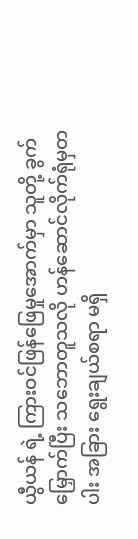ယွီယန် ရဲ့ ကြားဝင်ဖြန်ဖြေမှုအောက်မှာ သူတို့ ခွက်မြှောက်ပြီး သဘောတူသလို ဟန်ဆောင်လိုက်ရုံမှတပါး အခြား ရွေးချယ်စရာ မရှိ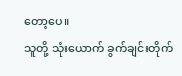တော့ပေ။
သူတို့ သုံးယောက် ခွက်ချင်းတိုက်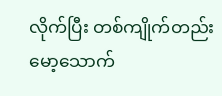လိုက်ပြီး တစ်ကျိုက်တည်း မော့သောက်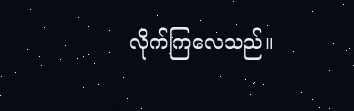လိုက်ကြလေသည်။